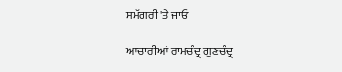ਸਮੱਗਰੀ 'ਤੇ ਜਾਓ

ਆਚਾਰੀਆਂ ਰਾਮਚੰਦ੍ਰ ਗੁਣਚੰਦ੍ਰ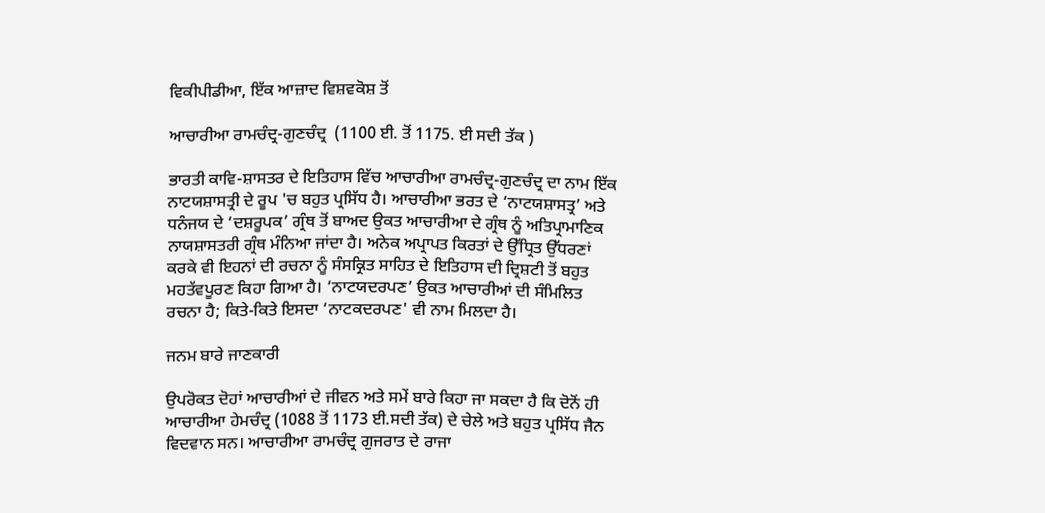ਵਿਕੀਪੀਡੀਆ, ਇੱਕ ਆਜ਼ਾਦ ਵਿਸ਼ਵਕੋਸ਼ ਤੋਂ

ਆਚਾਰੀਆ ਰਾਮਚੰਦ੍ਰ-ਗੁਣਚੰਦ੍ਰ  (1100 ਈ. ਤੋਂ 1175. ਈ ਸਦੀ ਤੱਕ )

ਭਾਰਤੀ ਕਾਵਿ-ਸ਼ਾਸਤਰ ਦੇ ਇਤਿਹਾਸ ਵਿੱਚ ਆਚਾਰੀਆ ਰਾਮਚੰਦ੍ਰ-ਗੁਣਚੰਦ੍ਰ ਦਾ ਨਾਮ ਇੱਕ ਨਾਟਯਸ਼ਾਸਤ੍ਰੀ ਦੇ ਰੂਪ 'ਚ ਬਹੁਤ ਪ੍ਰਸਿੱਧ ਹੈ। ਆਚਾਰੀਆ ਭਰਤ ਦੇ ‘ਨਾਟਯਸ਼ਾਸਤ੍ਰ’ ਅਤੇ ਧਨੰਜਯ ਦੇ ‘ਦਸ਼ਰੂਪਕ’ ਗ੍ਰੰਥ ਤੋਂ ਬਾਅਦ ਉਕਤ ਆਚਾਰੀਆ ਦੇ ਗ੍ਰੰਥ ਨੂੰ ਅਤਿਪ੍ਰਾਮਾਣਿਕ ਨਾਯਸ਼ਾਸਤਰੀ ਗ੍ਰੰਥ ਮੰਨਿਆ ਜਾਂਦਾ ਹੈ। ਅਨੇਕ ਅਪ੍ਰਾਪਤ ਕਿਰਤਾਂ ਦੇ ਉੱਧ੍ਰਿਤ ਉੱਧਰਣਾਂ ਕਰਕੇ ਵੀ ਇਹਨਾਂ ਦੀ ਰਚਨਾ ਨੂੰ ਸੰਸਕ੍ਰਿਤ ਸਾਹਿਤ ਦੇ ਇਤਿਹਾਸ ਦੀ ਦ੍ਰਿਸ਼ਟੀ ਤੋਂ ਬਹੁਤ ਮਹਤੱਵਪੂਰਣ ਕਿਹਾ ਗਿਆ ਹੈ। ‘ਨਾਟਯਦਰਪਣ’ ਉਕਤ ਆਚਾਰੀਆਂ ਦੀ ਸੰਮਿਲਿਤ ਰਚਨਾ ਹੈ; ਕਿਤੇ-ਕਿਤੇ ਇਸਦਾ ‘ਨਾਟਕਦਰਪਣ' ਵੀ ਨਾਮ ਮਿਲਦਾ ਹੈ।

ਜਨਮ ਬਾਰੇ ਜਾਣਕਾਰੀ

ਉਪਰੋਕਤ ਦੋਹਾਂ ਆਚਾਰੀਆਂ ਦੇ ਜੀਵਨ ਅਤੇ ਸਮੇਂ ਬਾਰੇ ਕਿਹਾ ਜਾ ਸਕਦਾ ਹੈ ਕਿ ਦੋਨੋਂ ਹੀ ਆਚਾਰੀਆ ਹੇਮਚੰਦ੍ਰ (1088 ਤੋਂ 1173 ਈ.ਸਦੀ ਤੱਕ) ਦੇ ਚੇਲੇ ਅਤੇ ਬਹੁਤ ਪ੍ਰਸਿੱਧ ਜੈਨ ਵਿਦਵਾਨ ਸਨ। ਆਚਾਰੀਆ ਰਾਮਚੰਦ੍ਰ ਗੁਜਰਾਤ ਦੇ ਰਾਜਾ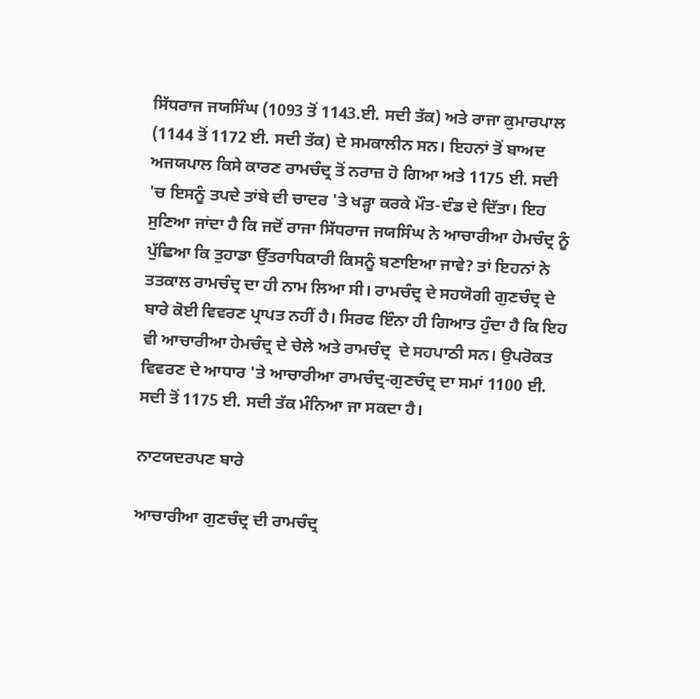ਸਿੱਧਰਾਜ ਜਯਸਿੰਘ (1093 ਤੋਂ 1143.ਈ. ਸਦੀ ਤੱਕ) ਅਤੇ ਰਾਜਾ ਕੁਮਾਰਪਾਲ (1144 ਤੋਂ 1172 ਈ. ਸਦੀ ਤੱਕ) ਦੇ ਸਮਕਾਲੀਨ ਸਨ। ਇਹਨਾਂ ਤੋਂ ਬਾਅਦ ਅਜਯਪਾਲ ਕਿਸੇ ਕਾਰਣ ਰਾਮਚੰਦ੍ਰ ਤੋਂ ਨਰਾਜ਼ ਹੋ ਗਿਆ ਅਤੇ 1175 ਈ. ਸਦੀ 'ਚ ਇਸਨੂੰ ਤਪਦੇ ਤਾਂਬੇ ਦੀ ਚਾਦਰ 'ਤੇ ਖੜ੍ਹਾ ਕਰਕੇ ਮੌਤ-ਦੰਡ ਦੇ ਦਿੱਤਾ। ਇਹ ਸੁਣਿਆ ਜਾਂਦਾ ਹੈ ਕਿ ਜਦੋਂ ਰਾਜਾ ਸਿੱਧਰਾਜ ਜਯਸਿੰਘ ਨੇ ਆਚਾਰੀਆ ਹੇਮਚੰਦ੍ਰ ਨੂੰ ਪੁੱਛਿਆ ਕਿ ਤੁਹਾਡਾ ਉੱਤਰਾਧਿਕਾਰੀ ਕਿਸਨੂੰ ਬਣਾਇਆ ਜਾਵੇ? ਤਾਂ ਇਹਨਾਂ ਨੇ ਤਤਕਾਲ ਰਾਮਚੰਦ੍ਰ ਦਾ ਹੀ ਨਾਮ ਲਿਆ ਸੀ। ਰਾਮਚੰਦ੍ਰ ਦੇ ਸਹਯੋਗੀ ਗੁਣਚੰਦ੍ਰ ਦੇ ਬਾਰੇ ਕੋਈ ਵਿਵਰਣ ਪ੍ਰਾਪਤ ਨਹੀਂ ਹੈ। ਸਿਰਫ ਇੰਨਾ ਹੀ ਗਿਆਤ ਹੁੰਦਾ ਹੈ ਕਿ ਇਹ ਵੀ ਆਚਾਰੀਆ ਹੇਮਚੰਦ੍ਰ ਦੇ ਚੇਲੇ ਅਤੇ ਰਾਮਚੰਦ੍ਰ  ਦੇ ਸਹਪਾਠੀ ਸਨ। ਉਪਰੋਕਤ ਵਿਵਰਣ ਦੇ ਆਧਾਰ 'ਤੇ ਆਚਾਰੀਆ ਰਾਮਚੰਦ੍ਰ-ਗੁਣਚੰਦ੍ਰ ਦਾ ਸਮਾਂ 1100 ਈ. ਸਦੀ ਤੋਂ 1175 ਈ. ਸਦੀ ਤੱਕ ਮੰਨਿਆ ਜਾ ਸਕਦਾ ਹੈ।

ਨਾਟਯਦਰਪਣ ਬਾਰੇ

ਆਚਾਰੀਆ ਗੁਣਚੰਦ੍ਰ ਦੀ ਰਾਮਚੰਦ੍ਰ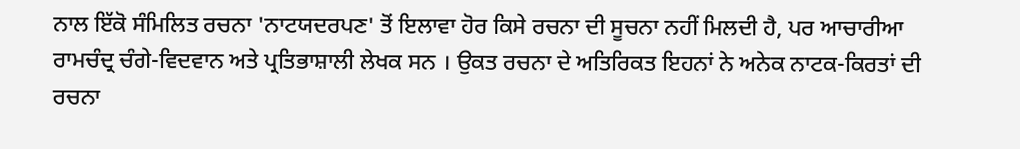ਨਾਲ ਇੱਕੋ ਸੰਮਿਲਿਤ ਰਚਨਾ 'ਨਾਟਯਦਰਪਣ' ਤੋਂ ਇਲਾਵਾ ਹੋਰ ਕਿਸੇ ਰਚਨਾ ਦੀ ਸੂਚਨਾ ਨਹੀਂ ਮਿਲਦੀ ਹੈ, ਪਰ ਆਚਾਰੀਆ ਰਾਮਚੰਦ੍ਰ ਚੰਗੇ-ਵਿਦਵਾਨ ਅਤੇ ਪ੍ਰਤਿਭਾਸ਼ਾਲੀ ਲੇਖਕ ਸਨ । ਉਕਤ ਰਚਨਾ ਦੇ ਅਤਿਰਿਕਤ ਇਹਨਾਂ ਨੇ ਅਨੇਕ ਨਾਟਕ-ਕਿਰਤਾਂ ਦੀ ਰਚਨਾ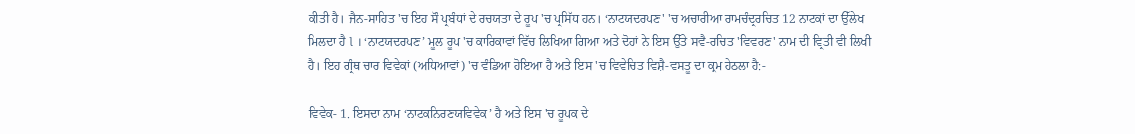ਕੀਤੀ ਹੈ। ਜੈਨ-ਸਾਹਿਤ 'ਚ ਇਹ ਸੌ ਪ੍ਰਬੰਧਾਂ ਦੇ ਰਚਯਤਾ ਦੇ ਰੂਪ 'ਚ ਪ੍ਰਸਿੱਧ ਹਨ। ‘ਨਾਟਯਦਰਪਣ' 'ਚ ਅਚਾਰੀਆ ਰਾਮਚੰਦ੍ਰਰਚਿਤ 12 ਨਾਟਕਾਂ ਦਾ ਉੱਲੇਖ ਮਿਲਦਾ ਹੈ l । ‘ਨਾਟਯਦਰਪਣ’ ਮੂਲ ਰੂਪ 'ਚ ਕਾਰਿਕਾਵਾਂ ਵਿੱਚ ਲਿਖਿਆ ਗਿਆ ਅਤੇ ਦੋਹਾਂ ਨੇ ਇਸ ਉੱਤੇ ਸਵੈ-ਰਚਿਤ 'ਵਿਵਰਣ' ਨਾਮ ਦੀ ਵ੍ਰਿਤੀ ਵੀ ਲਿਖੀ ਹੈ। ਇਹ ਗ੍ਰੰਥ ਚਾਰ ਵਿਵੇਕਾਂ (ਅਧਿਆਵਾਂ) 'ਚ ਵੰਡਿਆ ਹੋਇਆ ਹੈ ਅਤੇ ਇਸ 'ਚ ਵਿਵੇਚਿਤ ਵਿਸ਼ੈ-ਵਸਤੂ ਦਾ ਕ੍ਰਮ ਹੇਠਲਾ ਹੈ:-

ਵਿਵੇਕ- 1. ਇਸਦਾ ਨਾਮ ‘ਨਾਟਕਨਿਰਣਯਵਿਵੇਕ’ ਹੈ ਅਤੇ ਇਸ 'ਚ ਰੂਪਕ ਦੇ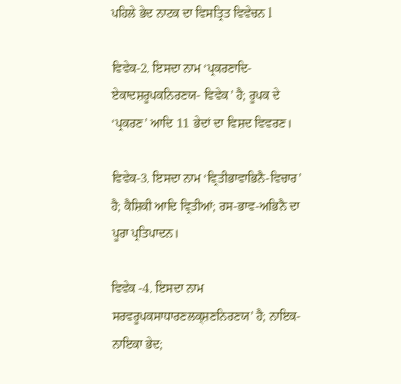ਪਹਿਲੇ ਭੇਦ ਨਾਟਕ ਦਾ ਵਿਸਤ੍ਰਿਤ ਵਿਵੇਚਨ l

ਵਿਵੇਕ-2. ਇਸਦਾ ਨਾਮ ‘ਪ੍ਰਕਰਣਾਦਿ-ਏਕਾਦਸ਼ਰੂਪਕਨਿਰਣਯ- ਵਿਵੇਕ’ ਹੈ; ਰੂਪਕ ਦੇ ‘ਪ੍ਰਕਰਣ’ ਆਦਿ 11 ਭੇਦਾਂ ਦਾ ਵਿਸ਼ਦ ਵਿਵਰਣ।

ਵਿਵੇਕ-3. ਇਸਦਾ ਨਾਮ ‘ਵ੍ਰਿਤੀਭਾਵਾਭਿਨੈ-ਵਿਚਾਰ’ ਹੈ; ਕੈਸ਼ਿਕੀ ਆਦਿ ਵ੍ਰਿਤੀਆਂ; ਰਸ-ਭਾਵ-ਅਭਿਨੈ ਦਾ ਪੂਰਾ ਪ੍ਰਤਿਪਾਦਨ।

ਵਿਵੇਕ -4. ਇਸਦਾ ਨਾਮ ਸਰਵਰੂਪਕਸਾਧਾਰਣਲਕ੍ਸ਼ਣਨਿਰਣਯ’ ਹੈ; ਨਾਇਕ-ਨਾਇਕਾ ਭੇਦ;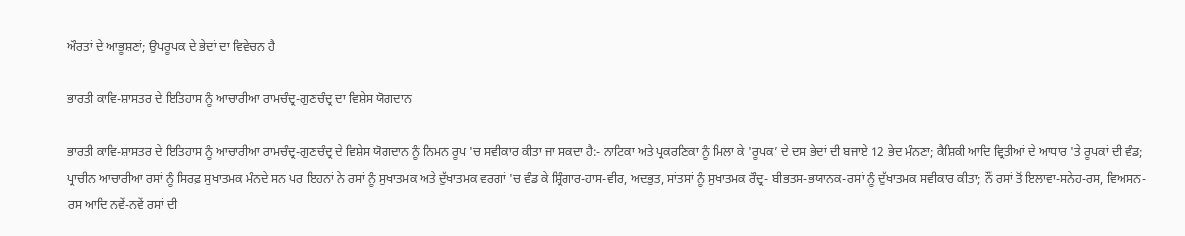ਔਰਤਾਂ ਦੇ ਆਭੂਸ਼ਣਾਂ; ਉਪਰੂਪਕ ਦੇ ਭੇਦਾਂ ਦਾ ਵਿਵੇਚਨ ਹੈ

ਭਾਰਤੀ ਕਾਵਿ-ਸ਼ਾਸਤਰ ਦੇ ਇਤਿਹਾਸ ਨੂੰ ਆਚਾਰੀਆ ਰਾਮਚੰਦ੍ਰ-ਗੁਣਚੰਦ੍ਰ ਦਾ ਵਿਸ਼ੇਸ ਯੋਗਦਾਨ

ਭਾਰਤੀ ਕਾਵਿ-ਸ਼ਾਸਤਰ ਦੇ ਇਤਿਹਾਸ ਨੂੰ ਆਚਾਰੀਆ ਰਾਮਚੰਦ੍ਰ-ਗੁਣਚੰਦ੍ਰ ਦੇ ਵਿਸ਼ੇਸ ਯੋਗਦਾਨ ਨੂੰ ਨਿਮਨ ਰੂਪ 'ਚ ਸਵੀਕਾਰ ਕੀਤਾ ਜਾ ਸਕਦਾ ਹੈ:- ਨਾਟਿਕਾ ਅਤੇ ਪ੍ਰਕਰਣਿਕਾ ਨੂੰ ਮਿਲਾ ਕੇ 'ਰੂਪਕ’ ਦੇ ਦਸ ਭੇਦਾਂ ਦੀ ਬਜਾਏ 12 ਭੇਦ ਮੰਨਣਾ; ਕੈਸ਼ਿਕੀ ਆਦਿ ਵ੍ਰਿਤੀਆਂ ਦੇ ਆਧਾਰ 'ਤੇ ਰੂਪਕਾਂ ਦੀ ਵੰਡ; ਪ੍ਰਾਚੀਨ ਆਚਾਰੀਆ ਰਸਾਂ ਨੂੰ ਸਿਰਫ਼ ਸੁਖਾਤਮਕ ਮੰਨਦੇ ਸਨ ਪਰ ਇਹਨਾਂ ਨੇ ਰਸਾਂ ਨੂੰ ਸੁਖਾਤਮਕ ਅਤੇ ਦੁੱਖਾਤਮਕ ਵਰਗਾਂ 'ਚ ਵੰਡ ਕੇ ਸ਼੍ਰਿੰਗਾਰ-ਹਾਸ-ਵੀਰ, ਅਦਭੁਤ, ਸਾਂਤਸਾਂ ਨੂੰ ਸੁਖਾਤਮਕ ਰੌਦ੍ਰ- ਬੀਭਤਸ-ਭਯਾਨਕ-ਰਸਾਂ ਨੂੰ ਦੁੱਖਾਤਮਕ ਸਵੀਕਾਰ ਕੀਤਾ; ਨੌਂ ਰਸਾਂ ਤੋਂ ਇਲਾਵਾ-ਸਨੇਹ-ਰਸ, ਵਿਅਸਨ-ਰਸ ਆਦਿ ਨਵੇਂ-ਨਵੇਂ ਰਸਾਂ ਦੀ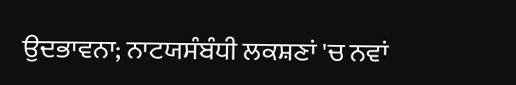ਉਦਭਾਵਨਾ; ਨਾਟਯਸੰਬੰਧੀ ਲਕਸ਼ਣਾਂ 'ਚ ਨਵਾਂ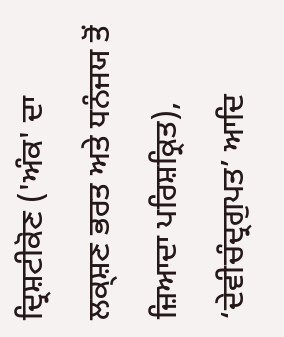ਦ੍ਰਿਸ਼ਟੀਕੋਣ ('ਅੰਕ' ਦਾ ਲਕ੍ਸ਼ਣ ਭਰਤ ਅਤੇ ਧਨੰਜਯ ਤੋਂ ਜ਼ਿਆਦਾ ਪਰਿਸ਼ਕ੍ਰਿਤ), ‘ਦੇਵੀਚੰਦ੍ਰਗੁਪਤ’ ਆਦਿ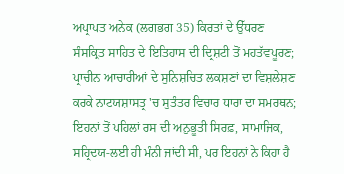ਅਪ੍ਰਾਪਤ ਅਨੇਕ (ਲਗਭਗ 35) ਕਿਰਤਾਂ ਦੇ ਉੱਧਰਣ ਸੰਸਕ੍ਰਿਤ ਸਾਹਿਤ ਦੇ ਇਤਿਹਾਸ ਦੀ ਦ੍ਰਿਸ਼ਟੀ ਤੋਂ ਮਹਤੱਵਪੂਰਣ; ਪ੍ਰਾਚੀਨ ਆਚਾਰੀਆਂ ਦੇ ਸੁਨਿਸ਼ਚਿਤ ਲਕਸ਼ਣਾਂ ਦਾ ਵਿਸ਼ਲੇਸ਼ਣ ਕਰਕੇ ਨਾਟਯਸ਼ਾਸਤ੍ਰ 'ਚ ਸੁਤੰਤਰ ਵਿਚਾਰ ਧਾਰਾ ਦਾ ਸਮਰਥਨ; ਇਹਨਾਂ ਤੋਂ ਪਹਿਲਾਂ ਰਸ ਦੀ ਅਨੁਭੂਤੀ ਸਿਰਫ਼, ਸਾਮਾਜਿਕ, ਸਹ੍ਰਿਦਯ-ਲਈ ਹੀ ਮੰਨੀ ਜਾਂਦੀ ਸੀ, ਪਰ ਇਹਨਾਂ ਨੇ ਕਿਹਾ ਹੈ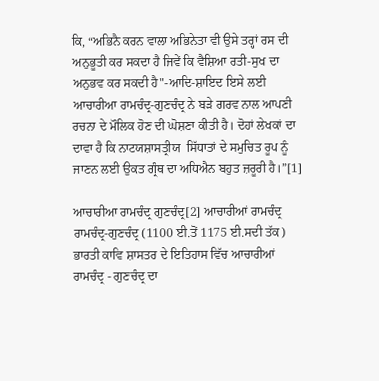ਕਿ, “ਅਭਿਨੈ ਕਰਨ ਵਾਲਾ ਅਭਿਨੇਤਾ ਵੀ ਉਸੇ ਤਰ੍ਹਾਂ ਰਸ ਦੀ ਅਨੁਭੂਤੀ ਕਰ ਸਕਦਾ ਹੈ ਜਿਵੇਂ ਕਿ ਵੈਸ਼ਿਆ ਰਤੀ-ਸੁਖ ਦਾ ਅਨੁਭਵ ਕਰ ਸਕਦੀ ਹੈ"-ਆਦਿ-ਸ਼ਾਇਦ ਇਸੇ ਲਈ ਆਚਾਰੀਆ ਰਾਮਚੰਦ੍ਰ-ਗੁਣਚੰਦ੍ਰ ਨੇ ਬੜੇ ਗਰਵ ਨਾਲ ਆਪਣੀ ਰਚਨਾ ਦੇ ਮੌਲਿਕ ਹੋਣ ਦੀ ਘੋਸ਼ਣਾ ਕੀਤੀ ਹੈ। ਦੋਹਾਂ ਲੇਖਕਾਂ ਦਾ ਦਾਵਾ ਹੈ ਕਿ ਨਾਟਯਸ਼ਾਸਤ੍ਰੀਯ  ਸਿੱਧਾਤਾਂ ਦੇ ਸਮੁਚਿਤ ਰੂਪ ਨੂੰ ਜਾਣਨ ਲਈ ਉਕਤ ਗ੍ਰੰਥ ਦਾ ਅਧਿਐਨ ਬਹੁਤ ਜ਼ਰੂਰੀ ਹੈ।”[1]

ਆਚਾਰੀਆ ਰਾਮਚੰਦ੍ਰ ਗੁਣਚੰਦ੍ਰ[2] ਆਚਾਰੀਆਂ ਰਾਮਚੰਦ੍ਰ ਰਾਮਚੰਦ੍ਰ-ਗੁਣਚੰਦ੍ਰ (1100 ਈ.ਤੋਂ 1175 ਈ.ਸਦੀ ਤੱਕ) ਭਾਰਤੀ ਕਾਵਿ‌‌ ਸ਼ਾਸਤਰ ਦੇ ਇਤਿਹਾਸ ਵਿੱਚ ਆਚਾਰੀਆਂ ਰਾਮਚੰਦ੍ਰ - ਗੁਣਚੰਦ੍ਰ ਦਾ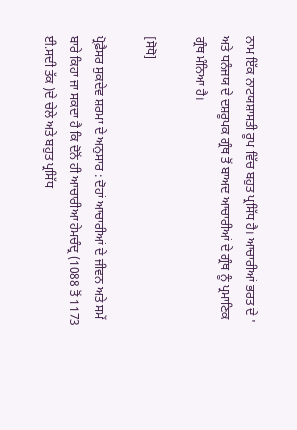ਨਾਮ ਇੱਕ ਨਾਟਯਸ਼ਾਸਤੀ ਰੂਪ ਵਿੱਚ ਬਹੁਤ ਪ੍ਰਸਿੱਧ ਹੈ। ਆਚਾਰੀਆਂ ਭਰਤ ਦੇ ' ਅਤੇ ਧਨੰਜਯ ਦੇ ਦਸ਼ਰੂਪਕ ਗ੍ਰੰਥ ਤੋਂ ਬਾਅਦ ਆਚਾਰੀਆਂ ਦੇ ਗ੍ਰੰਥ ਨੂੰ ਪ੍ਰਮਾਣਿਕ ਗ੍ਰੰਥ ਮੰਨਿਆ ਹੈ।

[ਸੋਧੋ]

ਪ੍ਰੋਫ਼ੈਸਰ ਸੁਕਦੇਵ ਸ਼ਰਮਾ ਦੇ ਅਨੁਸਾਰ : ਦੋਹਾਂ ਆਚਾਰੀਆਂ ਦੇ ਜੀਵਨ ਅਤੇ ਸਮੇਂ ਬਾਰੇ ਕਿਹਾ ਜਾ ਸਕਦਾ ਹੈ ਕਿ ਦੋਨੋਂ ਹੀ ਆਚਾਰੀਆ ਹੇਮਚੰਦ੍ਰ (1088 ਤੋਂ 1173 ਈ.ਸਦੀ ਤੱਕ )ਦੇ ਚੇਲੇ ਅਤੇ ਬਹੁਤ ਪ੍ਰਸਿੱਧ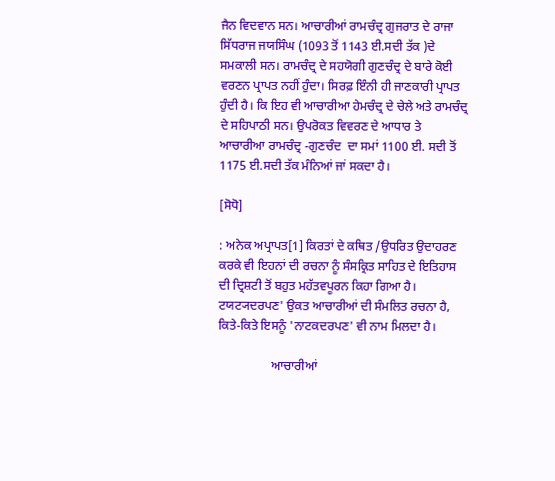ਜੈਨ ਵਿਦਵਾਨ ਸਨ। ਆਚਾਰੀਆਂ ਰਾਮਚੰਦ੍ਰ ਗੁਜਰਾਤ ਦੇ ਰਾਜਾ ਸਿੱਧਰਾਜ ਜਯਸਿੰਘ (1093 ਤੋਂ 1143 ਈ.ਸਦੀ ਤੱਕ )ਦੇ ਸਮਕਾਲੀ ਸਨ। ਰਾਮਚੰਦ੍ਰ ਦੇ ਸਹਯੋਗੀ ਗੁਣਚੰਦ੍ਰ ਦੇ ਬਾਰੇ ਕੋਈ ਵਰਣਨ ਪ੍ਰਾਪਤ ਨਹੀਂ ਹੁੰਦਾ। ਸਿਰਫ਼ ਇੰਨੀ ਹੀ ਜਾਣਕਾਰੀ ਪ੍ਰਾਪਤ ਹੁੰਦੀ ਹੈ। ਕਿ ਇਹ ਵੀ ਆਚਾਰੀਆ ਹੇਮਚੰਦ੍ਰ ਦੇ ਚੇਲੇ ਅਤੇ ਰਾਮਚੰਦ੍ਰ ਦੇ ਸਹਿਪਾਠੀ ਸਨ। ਉਪਰੋਕਤ ਵਿਵਰਣ ਦੇ ਆਧਾਰ ਤੇ ਆਚਾਰੀਆ ਰਾਮਚੰਦ੍ਰ -ਗੁਣਚੰਦ  ਦਾ ਸਮਾਂ 1100 ਈ. ਸਦੀ ਤੋਂ 1175 ਈ.ਸਦੀ ਤੱਕ ਮੰਨਿਆਂ ਜਾਂ ਸਕਦਾ ਹੈ।

[ਸੋਧੋ]

: ਅਨੇਕ ਅਪ੍ਰਾਪਤ[1] ਕਿਰਤਾਂ ਦੇ ਕਥਿਤ /ਉਧਰਿਤ ਉਦਾਹਰਣ ਕਰਕੇ ਵੀ ਇਹਨਾਂ ਦੀ ਰਚਨਾ ਨੂੰ ਸੰਸਕ੍ਰਿਤ ਸਾਹਿਤ ਦੇ ਇਤਿਹਾਸ ਦੀ ਦ੍ਰਿਸ਼ਟੀ ਤੋਂ ਬਹੁਤ ਮਹੱਤਵਪੂਰਨ ਕਿਹਾ ਗਿਆ ਹੈ। ਟਯਟ੍ਯਦਰਪਣ' ਉਕਤ ਆਚਾਰੀਆਂ ਦੀ ਸੰਮਲਿਤ ਰਚਨਾ ਹੈ, ਕਿਤੇ-ਕਿਤੇ ਇਸਨੂੰ 'ਨਾਟਕਦਰਪਣ' ਵੀ ਨਾਮ ਮਿਲਦਾ ਹੈ।

                 ਆਚਾਰੀਆਂ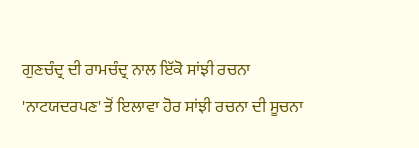ਗੁਣਚੰਦ੍ਰ ਦੀ ਰਾਮਚੰਦ੍ਰ ਨਾਲ ਇੱਕੋ ਸਾਂਝੀ ਰਚਨਾ 'ਨਾਟਯਦਰਪਣ' ਤੋਂ ਇਲਾਵਾ ਹੋਰ ਸਾਂਝੀ ਰਚਨਾ ਦੀ ਸੂਚਨਾ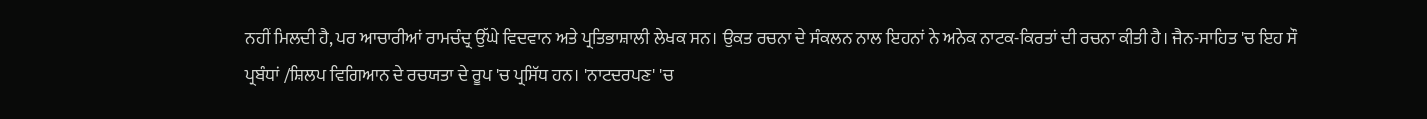ਨਹੀਂ ਮਿਲਦੀ ਹੈ, ਪਰ ਆਚਾਰੀਆਂ ਰਾਮਚੰਦ੍ਰ ਉੱਘੇ ਵਿਦਵਾਨ ਅਤੇ ਪ੍ਰਤਿਭਾਸ਼ਾਲੀ ਲੇਖਕ ਸਨ। ਉਕਤ ਰਚਨਾ ਦੇ ਸੰਕਲਨ ਨਾਲ ਇਹਨਾਂ ਨੇ ਅਨੇਕ ਨਾਟਕ-ਕਿਰਤਾਂ ਦੀ ਰਚਨਾ ਕੀਤੀ ਹੈ। ਜੈਨ-ਸਾਹਿਤ 'ਚ ਇਹ ਸੌ ਪ੍ਰਬੰਧਾਂ /ਸ਼ਿਲਪ ਵਿਗਿਆਨ ਦੇ ਰਚਯਤਾ ਦੇ ਰੂਪ 'ਚ ਪ੍ਰਸਿੱਧ ਹਨ। 'ਨਾਟਦਰਪਣ' 'ਚ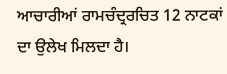ਆਚਾਰੀਆਂ ਰਾਮਚੰਦ੍ਰਰਚਿਤ 12 ਨਾਟਕਾਂ ਦਾ ਉਲੇਖ ਮਿਲਦਾ ਹੈ।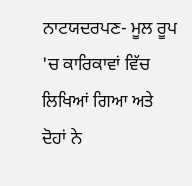ਨਾਟਯਦਰਪਣ- ਮੂਲ ਰੂਪ 'ਚ ਕਾਰਿਕਾਵਾਂ ਵਿੱਚ ਲਿਖਿਆਂ ਗਿਆ ਅਤੇ  ਦੋਹਾਂ ਨੇ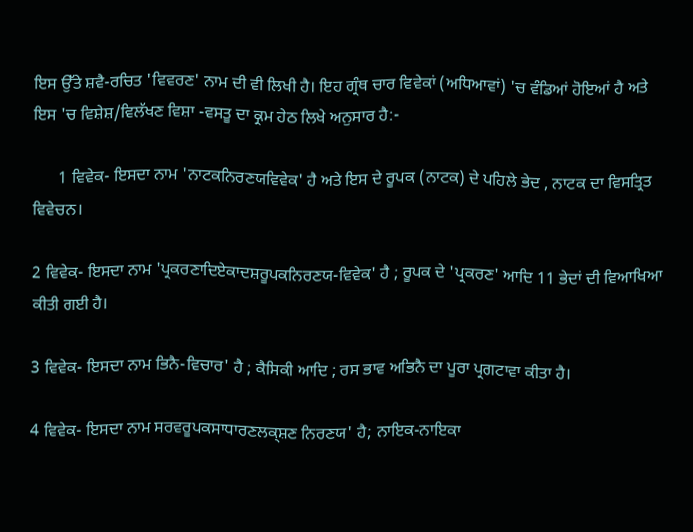ਇਸ ਉੱਤੇ ਸ਼ਵੈ-ਰਚਿਤ 'ਵਿਵਰਣ' ਨਾਮ ਦੀ ਵੀ‌ ਲਿਖੀ ਹੈ। ਇਹ ਗ੍ਰੰਥ ਚਾਰ ਵਿਵੇਕਾਂ (ਅਧਿਆਵਾਂ) 'ਚ ਵੰਡਿਆਂ ਹੋਇਆਂ ਹੈ ਅਤੇ ਇਸ 'ਚ ਵਿਸ਼ੇਸ਼/ਵਿਲੱਖਣ ਵਿਸ਼ਾ -ਵਸਤੂ ਦਾ ਕ੍ਰਮ ਹੇਠ ਲਿਖੇ ਅਨੁਸਾਰ ਹੈ:-

      1 ਵਿਵੇਕ- ਇਸਦਾ ਨਾਮ 'ਨਾਟਕਨਿਰਣਯਵਿਵੇਕ' ਹੈ ਅਤੇ ਇਸ ਦੇ ਰੂਪਕ (ਨਾਟਕ) ਦੇ ਪਹਿਲੇ ਭੇਦ , ਨਾਟਕ ਦਾ ਵਿਸਤ੍ਰਿਤ ਵਿਵੇਚਨ।

2 ਵਿਵੇਕ- ਇਸਦਾ ਨਾਮ 'ਪ੍ਰਕਰਣਾਦਿਏਕਾਦਸ਼ਰੂਪਕਨਿਰਣਯ-ਵਿਵੇਕ' ਹੈ ; ਰੂਪਕ ਦੇ 'ਪ੍ਰਕਰਣ' ਆਦਿ 11 ਭੇਦਾਂ ਦੀ ਵਿਆਖਿਆ ਕੀਤੀ ਗਈ ਹੈ।

3 ਵਿਵੇਕ- ਇਸਦਾ ਨਾਮ ਭਿਨੈ-ਵਿਚਾਰ' ਹੈ ; ਕੈਸਿਕੀ ਆਦਿ ; ਰਸ ਭਾਵ ਅਭਿਨੈ ਦਾ ਪੂਰਾ ਪ੍ਰਗਟਾਵਾ ਕੀਤਾ ਹੈ।

4 ਵਿਵੇਕ- ਇਸਦਾ ਨਾਮ ਸਰਵਰੂਪਕਸਾਧਾਰਣਲਕ੍ਸ਼ਣ ਨਿਰਣਯ' ਹੈ; ਨਾਇਕ-ਨਾਇਕਾ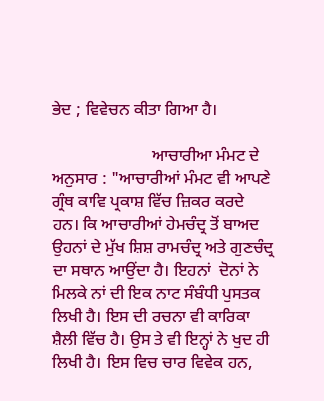ਭੇਦ ; ਵਿਵੇਚਨ ਕੀਤਾ ਗਿਆ ਹੈ।

                        ਆਚਾਰੀਆ ਮੰਮਟ ਦੇ ਅਨੁਸਾਰ : "ਆਚਾਰੀਆਂ ਮੰਮਟ ਵੀ ਆਪਣੇ ਗ੍ਰੰਥ ਕਾਵਿ ਪ੍ਰਕਾਸ਼ ਵਿੱਚ ਜ਼ਿਕਰ ਕਰਦੇ ਹਨ। ਕਿ ਆਚਾਰੀਆਂ ਹੇਮਚੰਦ੍ਰ ਤੋਂ ਬਾਅਦ ਉਹਨਾਂ ਦੇ ਮੁੱਖ ਸ਼ਿਸ਼ ਰਾਮਚੰਦ੍ਰ ਅਤੇ ਗੁਣਚੰਦ੍ਰ ਦਾ ਸਥਾਨ ਆਉਂਦਾ ਹੈ। ਇਹਨਾਂ  ਦੋਨਾਂ ਨੇ ਮਿਲਕੇ ਨਾਂ ਦੀ ਇਕ ਨਾਟ ਸੰਬੰਧੀ ਪੁਸਤਕ ਲਿਖੀ ਹੈ। ਇਸ ਦੀ ਰਚਨਾ ਵੀ ਕਾਰਿਕਾ ਸ਼ੈਲੀ ਵਿੱਚ ਹੈ। ਉਸ ਤੇ ਵੀ ਇਨ੍ਹਾਂ ਨੇ ਖੁਦ ਹੀ ਲਿਖੀ ਹੈ। ਇਸ ਵਿਚ ਚਾਰ ਵਿਵੇਕ ਹਨ,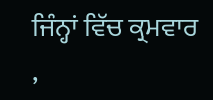ਜਿੰਨ੍ਹਾਂ ਵਿੱਚ ਕ੍ਰਮਵਾਰ ,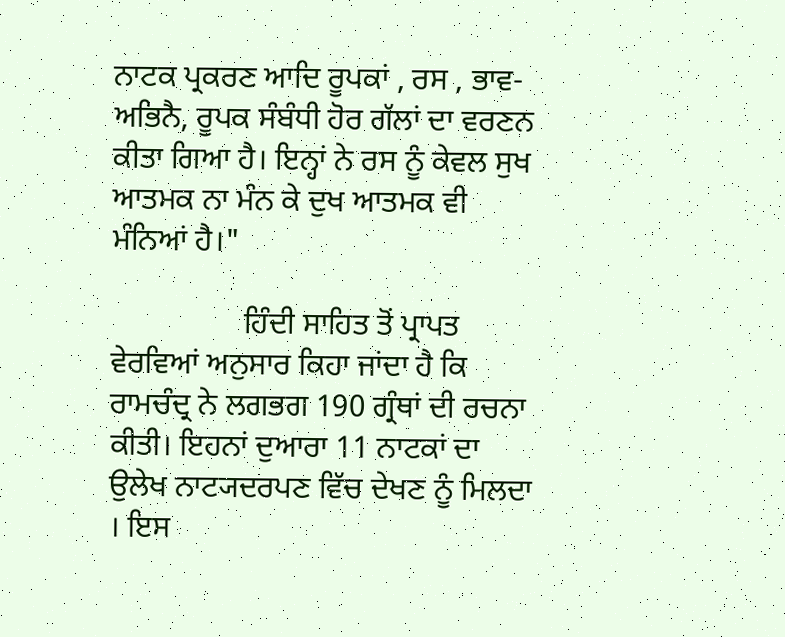ਨਾਟਕ ਪ੍ਰਕਰਣ ਆਦਿ ਰੂਪਕਾਂ , ਰਸ , ਭਾਵ-ਅਭਿਨੈ, ਰੂਪਕ ਸੰਬੰਧੀ ਹੋਰ ਗੱਲਾਂ ਦਾ ਵਰਣਨ ਕੀਤਾ ਗਿਆ ਹੈ। ਇਨ੍ਹਾਂ ਨੇ ਰਸ ਨੂੰ ਕੇਵਲ ਸੁਖ ਆਤਮਕ ਨਾ ਮੰਨ ਕੇ ਦੁਖ ਆਤਮਕ ਵੀ ਮੰਨਿਆਂ ਹੈ।"

                 ਹਿੰਦੀ ਸਾਹਿਤ ਤੋਂ ਪ੍ਰਾਪਤ ਵੇਰਵਿਆਂ ਅਨੁਸਾਰ ਕਿਹਾ ਜਾਂਦਾ ਹੈ ਕਿ ਰਾਮਚੰਦ੍ਰ ਨੇ ਲਗਭਗ 190 ਗ੍ਰੰਥਾਂ ਦੀ ਰਚਨਾ ਕੀਤੀ। ਇਹਨਾਂ ਦੁਆਰਾ 11 ਨਾਟਕਾਂ ਦਾ ਉਲੇਖ ਨਾਟ੍ਯਦਰਪਣ ਵਿੱਚ ਦੇਖਣ ਨੂੰ ਮਿਲਦਾ । ਇਸ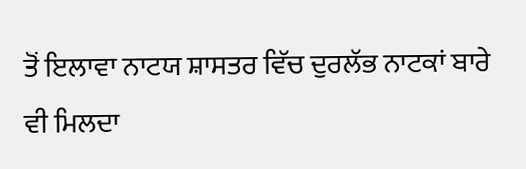ਤੋਂ ਇਲਾਵਾ ਨਾਟਯ ਸ਼ਾਸਤਰ ਵਿੱਚ ਦੁਰਲੱਭ ਨਾਟਕਾਂ ਬਾਰੇ ਵੀ ਮਿਲਦਾ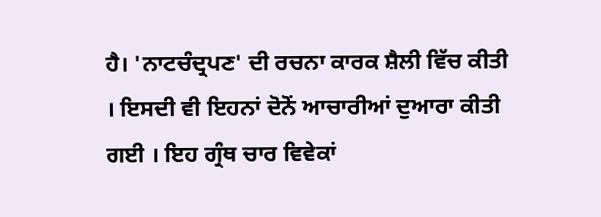ਹੈ। 'ਨਾਟਚੰਦ੍ਰਪਣ' ਦੀ ਰਚਨਾ ਕਾਰਕ ਸ਼ੈਲੀ ਵਿੱਚ ਕੀਤੀ । ਇਸਦੀ ਵੀ ਇਹਨਾਂ ਦੋਨੋਂ ਆਚਾਰੀਆਂ ਦੁਆਰਾ ਕੀਤੀ ਗਈ । ਇਹ ਗ੍ਰੰਥ ਚਾਰ ਵਿਵੇਕਾਂ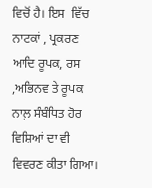ਵਿਚੋਂ ਹੈ। ਇਸ  ਵਿੱਚ ਨਾਟਕਾਂ , ਪ੍ਰਕਰਣ ਆਦਿ ਰੂਪਕ, ਰਸ ,ਅਭਿਨਵ ਤੇ ਰੂਪਕ ਨਾਲ਼ ਸੰਬੰਧਿਤ ਹੋਰ ਵਿਸ਼ਿਆਂ ਦਾ ਵੀ ਵਿਵਰਣ ਕੀਤਾ ਗਿਆ।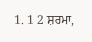1. 1 2 ਸ਼ਰਮਾ,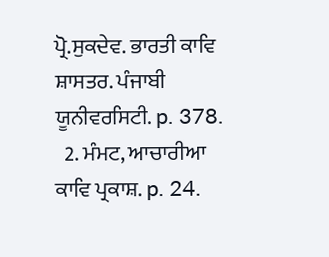ਪ੍ਰੋ.ਸੁਕਦੇਵ. ਭਾਰਤੀ ਕਾਵਿ ਸ਼ਾਸਤਰ. ਪੰਜਾਬੀ ਯੂਨੀਵਰਸਿਟੀ. p. 378.
  2. ਮੰਮਟ, ਆਚਾਰੀਆ ਕਾਵਿ ਪ੍ਰਕਾਸ਼. p. 24.